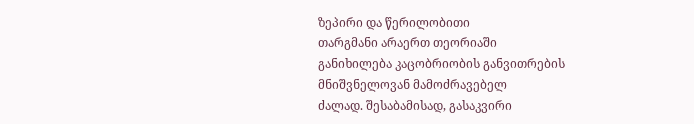ზეპირი და წერილობითი
თარგმანი არაერთ თეორიაში
განიხილება კაცობრიობის განვითრების მნიშვნელოვან მამოძრავებელ
ძალად. შესაბამისად, გასაკვირი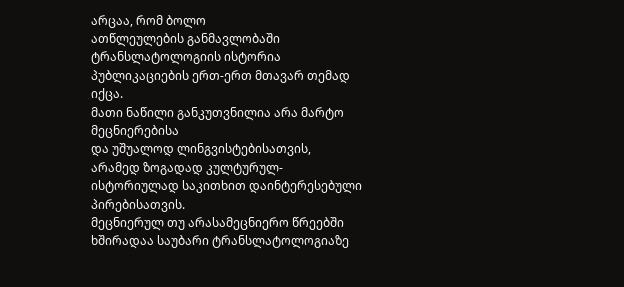არცაა, რომ ბოლო
ათწლეულების განმავლობაში ტრანსლატოლოგიის ისტორია პუბლიკაციების ერთ-ერთ მთავარ თემად იქცა.
მათი ნაწილი განკუთვნილია არა მარტო მეცნიერებისა
და უშუალოდ ლინგვისტებისათვის, არამედ ზოგადად კულტურულ-ისტორიულად საკითხით დაინტერესებული
პირებისათვის.
მეცნიერულ თუ არასამეცნიერო წრეებში ხშირადაა საუბარი ტრანსლატოლოგიაზე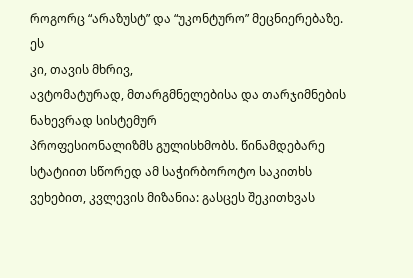როგორც “არაზუსტ” და “უკონტურო” მეცნიერებაზე. ეს
კი, თავის მხრივ,
ავტომატურად, მთარგმნელებისა და თარჯიმნების ნახევრად სისტემურ
პროფესიონალიზმს გულისხმობს. წინამდებარე
სტატიით სწორედ ამ საჭირბოროტო საკითხს ვეხებით, კვლევის მიზანია: გასცეს შეკითხვას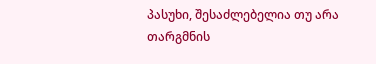პასუხი, შესაძლებელია თუ არა თარგმნის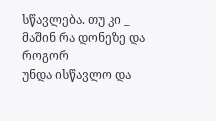სწავლება. თუ კი _ მაშინ რა დონეზე და როგორ
უნდა ისწავლო და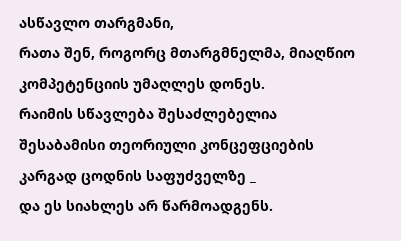ასწავლო თარგმანი,
რათა შენ, როგორც მთარგმნელმა, მიაღწიო კომპეტენციის უმაღლეს დონეს.
რაიმის სწავლება შესაძლებელია შესაბამისი თეორიული კონცეფციების
კარგად ცოდნის საფუძველზე _
და ეს სიახლეს არ წარმოადგენს.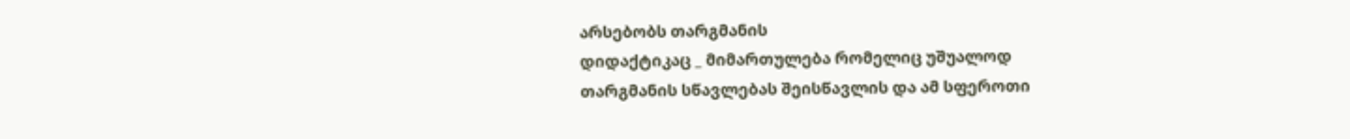არსებობს თარგმანის
დიდაქტიკაც _ მიმართულება რომელიც უშუალოდ
თარგმანის სწავლებას შეისწავლის და ამ სფეროთი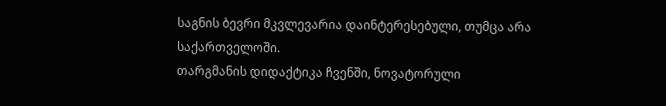საგნის ბევრი მკვლევარია დაინტერესებული, თუმცა არა საქართველოში.
თარგმანის დიდაქტიკა ჩვენში, ნოვატორული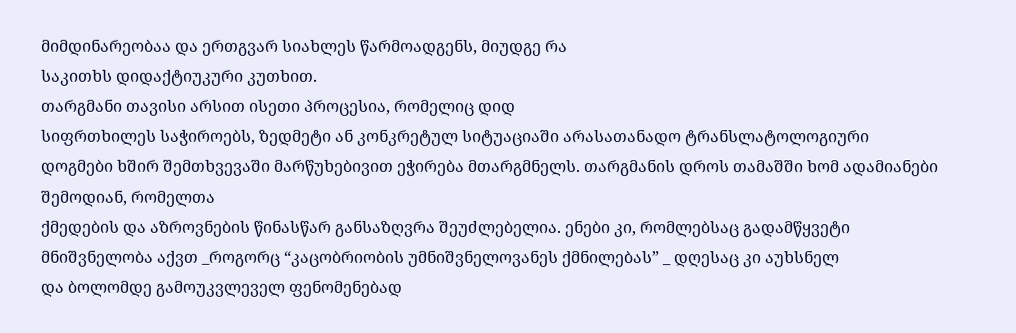მიმდინარეობაა და ერთგვარ სიახლეს წარმოადგენს, მიუდგე რა
საკითხს დიდაქტიუკური კუთხით.
თარგმანი თავისი არსით ისეთი პროცესია, რომელიც დიდ
სიფრთხილეს საჭიროებს, ზედმეტი ან კონკრეტულ სიტუაციაში არასათანადო ტრანსლატოლოგიური
დოგმები ხშირ შემთხვევაში მარწუხებივით ეჭირება მთარგმნელს. თარგმანის დროს თამაშში ხომ ადამიანები შემოდიან, რომელთა
ქმედების და აზროვნების წინასწარ განსაზღვრა შეუძლებელია. ენები კი, რომლებსაც გადამწყვეტი
მნიშვნელობა აქვთ _როგორც “კაცობრიობის უმნიშვნელოვანეს ქმნილებას” _ დღესაც კი აუხსნელ
და ბოლომდე გამოუკვლეველ ფენომენებად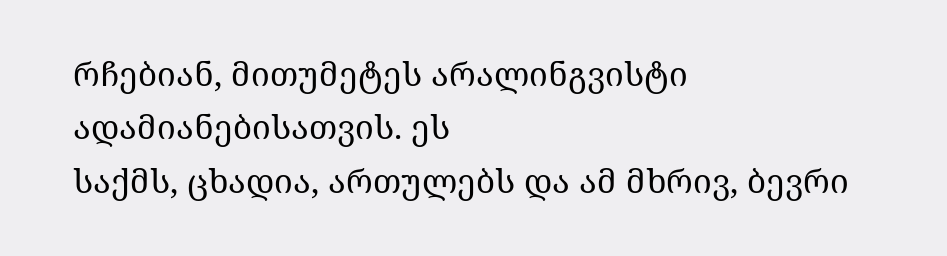რჩებიან, მითუმეტეს არალინგვისტი ადამიანებისათვის. ეს
საქმს, ცხადია, ართულებს და ამ მხრივ, ბევრი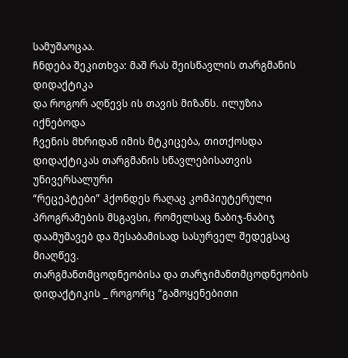სამუშაოცაა.
ჩნდება შეკითხვა: მაშ რას შეისწავლის თარგმანის დიდაქტიკა
და როგორ აღწევს ის თავის მიზანს. ილუზია იქნებოდა
ჩვენის მხრიდან იმის მტკიცება, თითქოსდა დიდაქტიკას თარგმანის სწავლებისათვის უნივერსალური
“რეცეპტები” ჰქონდეს რაღაც კომპიუტერული პროგრამების მსგავსი, რომელსაც ნაბიჯ-ნაბიჯ
დაამუშავებ და შესაბამისად სასურველ შედეგსაც მიაღწევ.
თარგმანთმცოდნეობისა და თარჯიმანთმცოდნეობის დიდაქტიკის _ როგორც “გამოყენებითი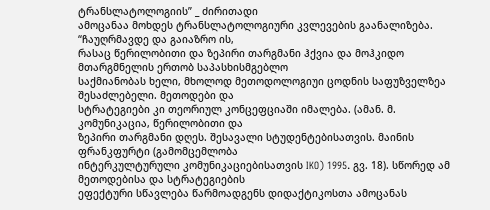ტრანსლატოლოგიის” _ ძირითადი
ამოცანაა მოხდეს ტრანსლატოლოგიური კვლევების გაანალიზება. “ჩაუღრმავდე და გაიაზრო ის,
რასაც წერილობითი და ზეპირი თარგმანი ჰქვია და მოჰკიდო მთარგმნელის ერთობ საპასხისმგებლო
საქმიანობას ხელი, მხოლოდ მეთოდოლოგიუი ცოდნის საფუზველზეა შესაძლებელი. მეთოდები და
სტრატეგიები კი თეორიულ კონცეფციაში იმალება. (ამან. მ. კომუნიკაცია, წერილობითი და
ზეპირი თარგმანი დღეს. შესავალი სტუდენტებისათვის. მაინის ფრანკფურტი (გამომცემლობა
ინტერკულტურული კომუნიკაციებისათვის IKO) 1995. გვ. 18). სწორედ ამ მეთოდებისა და სტრატეგიების
ეფექტური სწავლება წარმოადგენს დიდაქტიკოსთა ამოცანას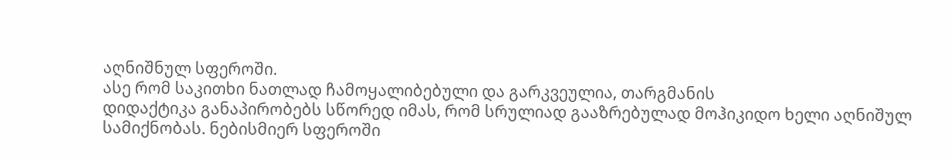აღნიშნულ სფეროში.
ასე რომ საკითხი ნათლად ჩამოყალიბებული და გარკვეულია, თარგმანის
დიდაქტიკა განაპირობებს სწორედ იმას, რომ სრულიად გააზრებულად მოჰიკიდო ხელი აღნიშულ
სამიქნობას. ნებისმიერ სფეროში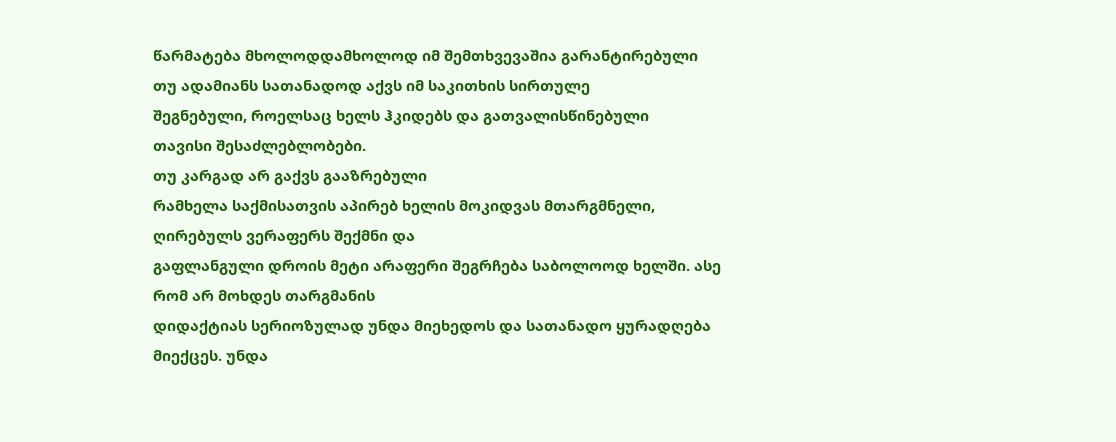წარმატება მხოლოდდამხოლოდ იმ შემთხვევაშია გარანტირებული
თუ ადამიანს სათანადოდ აქვს იმ საკითხის სირთულე
შეგნებული, როელსაც ხელს ჰკიდებს და გათვალისწინებული
თავისი შესაძლებლობები.
თუ კარგად არ გაქვს გააზრებული
რამხელა საქმისათვის აპირებ ხელის მოკიდვას მთარგმნელი, ღირებულს ვერაფერს შექმნი და
გაფლანგული დროის მეტი არაფერი შეგრჩება საბოლოოდ ხელში. ასე რომ არ მოხდეს თარგმანის
დიდაქტიას სერიოზულად უნდა მიეხედოს და სათანადო ყურადღება მიექცეს. უნდა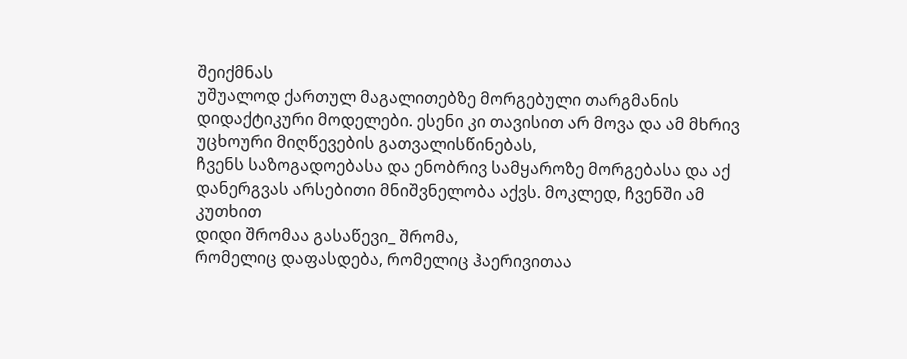შეიქმნას
უშუალოდ ქართულ მაგალითებზე მორგებული თარგმანის დიდაქტიკური მოდელები. ესენი კი თავისით არ მოვა და ამ მხრივ უცხოური მიღწევების გათვალისწინებას,
ჩვენს საზოგადოებასა და ენობრივ სამყაროზე მორგებასა და აქ დანერგვას არსებითი მნიშვნელობა აქვს. მოკლედ, ჩვენში ამ კუთხით
დიდი შრომაა გასაწევი_ შრომა,
რომელიც დაფასდება, რომელიც ჰაერივითაა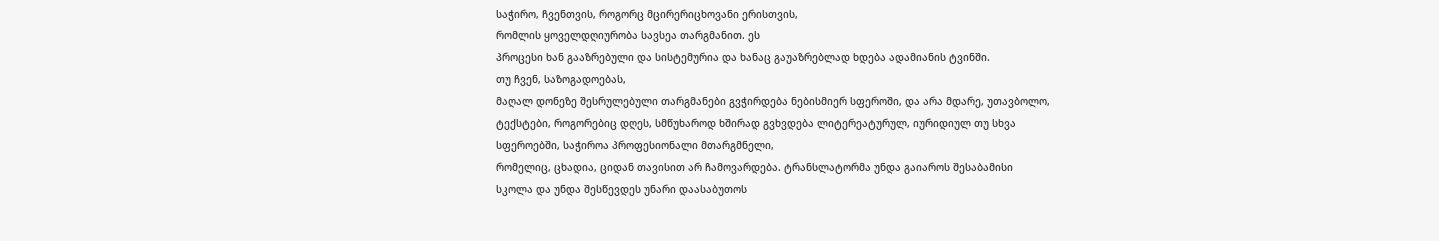საჭირო, ჩვენთვის, როგორც მცირერიცხოვანი ერისთვის,
რომლის ყოველდღიურობა სავსეა თარგმანით. ეს
პროცესი ხან გააზრებული და სისტემურია და ხანაც გაუაზრებლად ხდება ადამიანის ტვინში.
თუ ჩვენ, საზოგადოებას,
მაღალ დონეზე შესრულებული თარგმანები გვჭირდება ნებისმიერ სფეროში, და არა მდარე, უთავბოლო,
ტექსტები, როგორებიც დღეს, სმწუხაროდ ხშირად გვხვდება ლიტერეატურულ, იურიდიულ თუ სხვა
სფეროებში, საჭიროა პროფესიონალი მთარგმნელი,
რომელიც, ცხადია, ციდან თავისით არ ჩამოვარდება. ტრანსლატორმა უნდა გაიაროს შესაბამისი
სკოლა და უნდა შესწევდეს უნარი დაასაბუთოს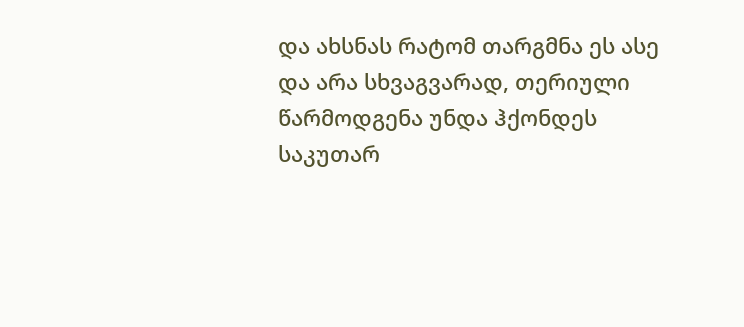და ახსნას რატომ თარგმნა ეს ასე და არა სხვაგვარად, თერიული წარმოდგენა უნდა ჰქონდეს
საკუთარ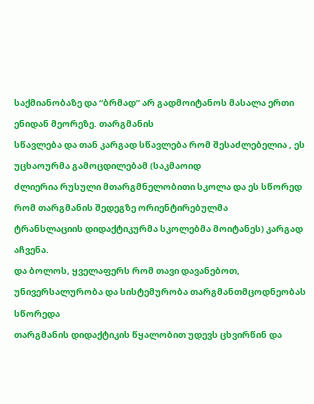საქმიანობაზე და “ბრმად” არ გადმოიტანოს მასალა ერთი ენიდან მეორეზე. თარგმანის
სწავლება და თან კარგად სწავლება რომ შესაძლებელია , ეს უცხაოურმა გამოცდილებამ (საკმაოიდ
ძლიერია რუსული მთარგმნელობითი სკოლა და ეს სწორედ რომ თარგმანის შედეგზე ორიენტირებულმა
ტრანსლაციის დიდაქტიკურმა სკოლებმა მოიტანეს) კარგად აჩვენა.
და ბოლოს, ყველაფერს რომ თავი დავანებოთ, უნივერსალურობა და სისტემურობა თარგმანთმცოდნეობას სწორედა
თარგმანის დიდაქტიკის წყალობით უდევს ცხვირწინ და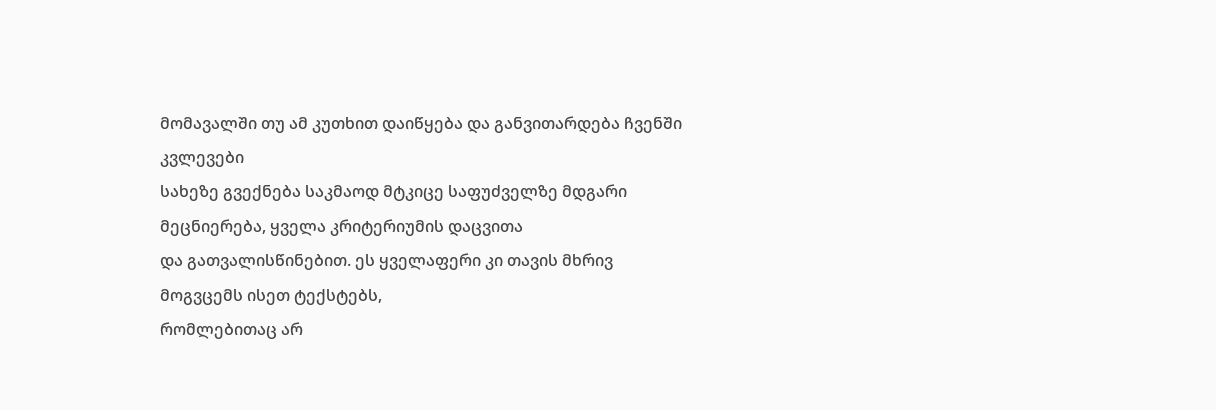მომავალში თუ ამ კუთხით დაიწყება და განვითარდება ჩვენში კვლევები
სახეზე გვექნება საკმაოდ მტკიცე საფუძველზე მდგარი მეცნიერება, ყველა კრიტერიუმის დაცვითა
და გათვალისწინებით. ეს ყველაფერი კი თავის მხრივ მოგვცემს ისეთ ტექსტებს,
რომლებითაც არ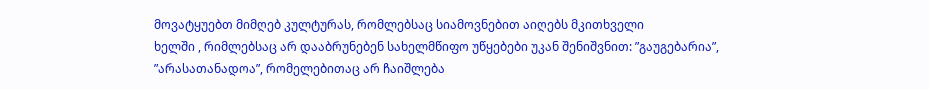მოვატყუებთ მიმღებ კულტურას, რომლებსაც სიამოვნებით აიღებს მკითხველი
ხელში , რიმლებსაც არ დააბრუნებენ სახელმწიფო უწყებები უკან შენიშვნით: ”გაუგებარია”,
”არასათანადოა”, რომელებითაც არ ჩაიშლება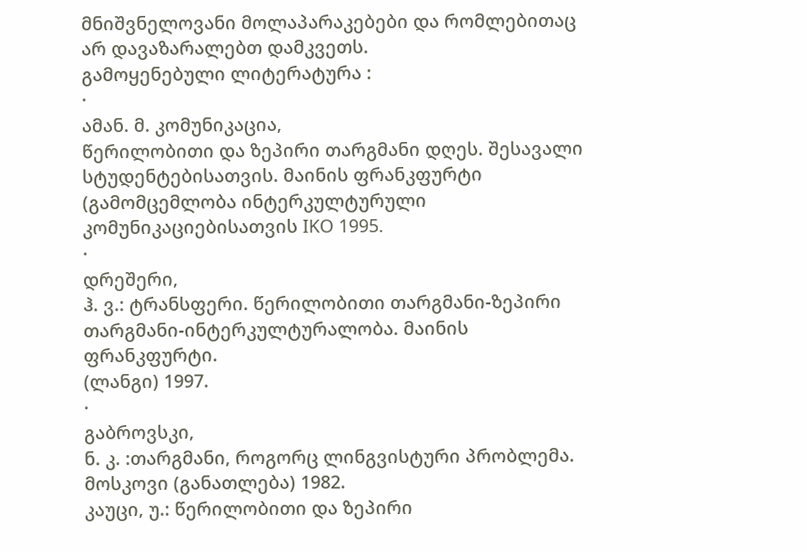მნიშვნელოვანი მოლაპარაკებები და რომლებითაც
არ დავაზარალებთ დამკვეთს.
გამოყენებული ლიტერატურა :
·
ამან. მ. კომუნიკაცია,
წერილობითი და ზეპირი თარგმანი დღეს. შესავალი სტუდენტებისათვის. მაინის ფრანკფურტი
(გამომცემლობა ინტერკულტურული კომუნიკაციებისათვის IKO 1995.
·
დრეშერი,
ჰ. ვ.: ტრანსფერი. წერილობითი თარგმანი-ზეპირი თარგმანი-ინტერკულტურალობა. მაინის ფრანკფურტი.
(ლანგი) 1997.
·
გაბროვსკი,
ნ. კ. :თარგმანი, როგორც ლინგვისტური პრობლემა. მოსკოვი (განათლება) 1982.
კაუცი, უ.: წერილობითი და ზეპირი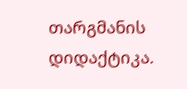თარგმანის
დიდაქტიკა.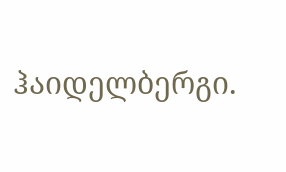ჰაიდელბერგი.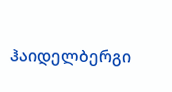ჰაიდელბერგი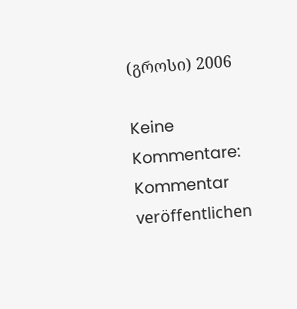(გროსი) 2006

Keine Kommentare:
Kommentar veröffentlichen